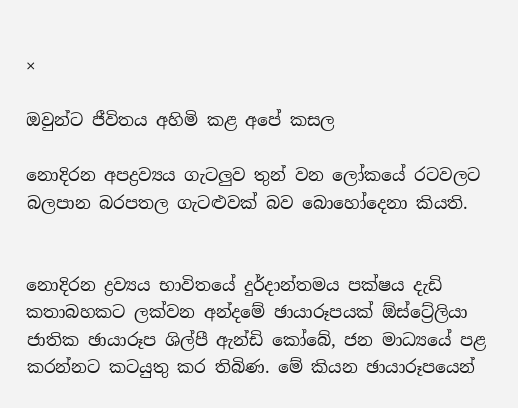×

ඔවුන්ට ජීවිතය අහිමි කළ අපේ කසල

නොදිරන අපද්‍රව්‍යය ගැටලුව තුන් වන ලෝකයේ රටවලට බලපාන බරපතල ගැටළුවක් බව බොහෝදෙනා කියති.


නොදිරන ද්‍රව්‍යය භාවිතයේ දුර්දාන්තමය පක්ෂය දැඩි කතාබහකට ලක්වන අන්දමේ ඡායාරූපයක් ඕස්ට්‍රේලියා ජාතික ඡායාරූප ශිල්පී ඇන්ඩි කෝබේ, ජන මාධ්‍යයේ පළ කරන්නට කටයුතු කර තිබිණ. මේ කියන ඡායාරූපයෙන්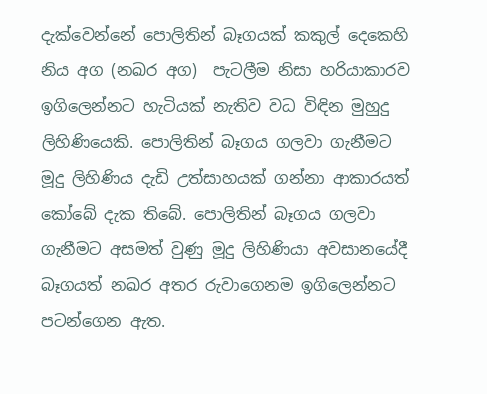දැක්වෙන්නේ පොලිතින් බෑගයක් කකුල් දෙකෙහි නිය අග (නඛර අග)  පැටලීම නිසා හරියාකාරව ඉගිලෙන්නට හැටියක් නැතිව වධ විඳින මුහුදු ලිහිණියෙකි. පොලිතින් බෑගය ගලවා ගැනීමට මූදු ලිහිණිය දැඩි උත්සාහයක් ගන්නා ආකාරයත් කෝබේ දැක තිබේ. පොලිතින් බෑගය ගලවා ගැනීමට අසමත් වුණු මූදු ලිහිණියා අවසානයේදී බෑගයත් නඛර අතර රුවාගෙනම ඉගිලෙන්නට පටන්ගෙන ඇත.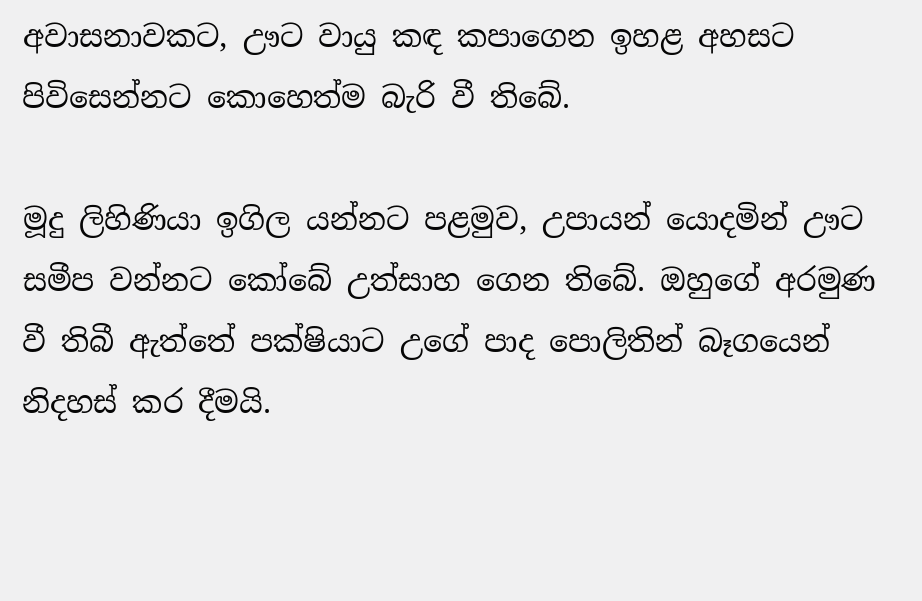අවාසනාවකට, ඌට වායු කඳ කපාගෙන ඉහළ අහසට පිවිසෙන්නට කොහෙත්ම බැරි වී තිබේ.

මූදු ලිහිණියා ඉගිල යන්නට පළමුව, උපායන් යොදමින් ඌට සමීප වන්නට කෝබේ උත්සාහ ගෙන තිබේ. ඔහුගේ අරමුණ වී තිබී ඇත්තේ පක්ෂියාට උගේ පාද පොලිතින් බෑගයෙන් නිදහස් කර දීමයි.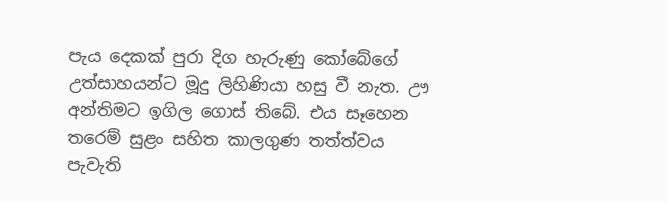පැය දෙකක් පුරා දිග හැරුණු කෝබේගේ උත්සාහයන්ට මූදු ලිහිණියා හසු වී නැත. ඌ අන්තිමට ඉගිල ගොස් තිබේ. එය සෑහෙන තරෙම් සුළං සහිත කාලගුණ තත්ත්වය පැවැති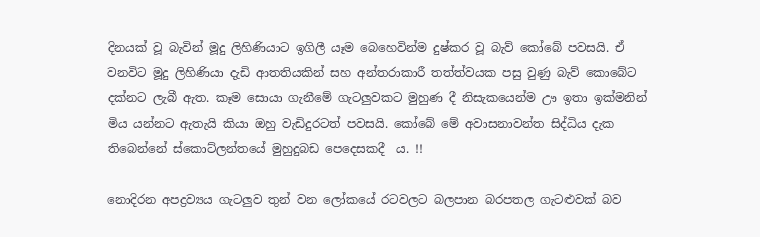දිනයක් වූ බැවින් මූදු ලිහිණියාට ඉගිලී යෑම බෙහෙවින්ම දුෂ්කර වූ බැව් කෝබේ පවසයි. ඒ වනවිට මූදු ලිහිණියා දැඩි ආතතියකින් සහ අන්තරාකාරී තත්ත්වයක පසු වුණු බැව් කොබේට දක්නට ලැබී ඇත. කෑම සොයා ගැනීමේ ගැටලුවකට මුහුණ දී නිසැකයෙන්ම ඌ ඉතා ඉක්මනින් මිය යන්නට ඇතැයි කියා ඔහු වැඩිදුරටත් පවසයි. කෝබේ මේ අවාසනාවන්ත සිද්ධිය දැක තිබෙන්නේ ස්කොට්ලන්තයේ මුහුදුබඩ පෙදෙසකදී  ය. !!

නොදිරන අපද්‍රව්‍යය ගැටලුව තුන් වන ලෝකයේ රටවලට බලපාන බරපතල ගැටළුවක් බව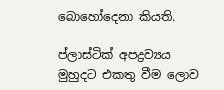බොහෝදෙනා කියති.

ප්ලාස්ටික් අපද්‍රව්‍යය මුහුදට එකතු වීම ලොව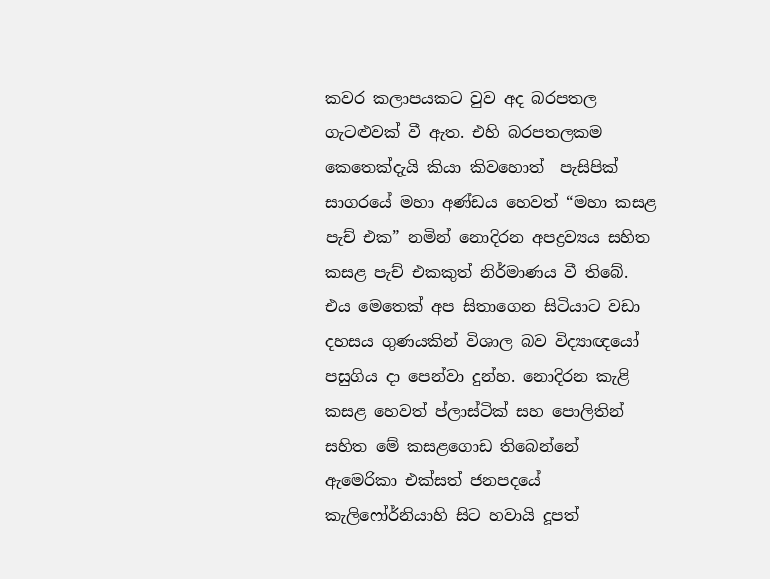කවර කලාපයකට වුව අද බරපතල ගැටළුවක් වී ඇත. එහි බරපතලකම කෙතෙක්දැයි කියා කිවහොත්  පැසිපික් සාගරයේ මහා අණ්ඩය හෙවත් “මහා කසළ පැච් එක” නමින් නොදිරන අපද්‍රව්‍යය සහිත කසළ පැච් එකකුත් නිර්මාණය වී තිබේ. එය මෙතෙක් අප සිතාගෙන සිටියාට වඩා දහසය ගුණයකින් විශාල බව විද්‍යාඥයෝ පසුගිය දා පෙන්වා දුන්හ. නොදිරන කැළි කසළ හෙවත් ප්ලාස්ටික් සහ පොලිතින් සහිත මේ කසළගොඩ තිබෙන්නේ ඇමෙරිකා එක්සත් ජනපදයේ කැලිෆෝර්නියාහි සිට හවායි දූපත්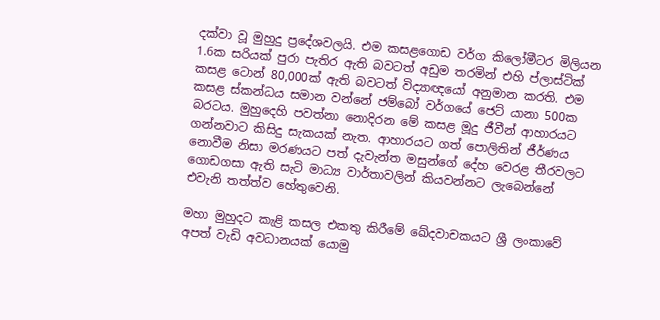දක්වා වූ මුහුදු ප්‍රදේශවලයි. එම කසළගොඩ වර්ග කිලෝමීටර මිලියන 1.6ක සරියක් පුරා පැතිර ඇති බවටත් අඩුම තරමින් එහි ප්ලාස්ටික් කසළ ටොන් 80,000ක් ඇති බවටත් විද්‍යාඥයෝ අනුමාන කරති. එම කසළ ස්කන්ධය සමාන වන්නේ ජම්බෝ වර්ගයේ ජෙට් යානා 500ක බරටය. මුහුදෙහි පවත්නා නොදිරන මේ කසළ මූදු ජීවීන් ආහාරයට ගන්නවාට කිසිදු සැකයක් නැත. ආහාරයට ගත් පොලිතින් ජීර්ණය නොවීම නිසා මරණයට පත් දැවැන්ත මසුන්ගේ දේහ වෙරළ තීරවලට ගොඩගසා ඇති සැටි මාධ්‍ය වාර්තාවලින් කියවන්නට ලැබෙන්නේ එවැනි තත්ත්ව හේතුවෙනි.

මහා මුහුදට කැළි කසල එකතු කිරීමේ ඛේදවාචකයට ශ්‍රී ලංකාවේ අපත් වැඩි අවධානයක් යොමු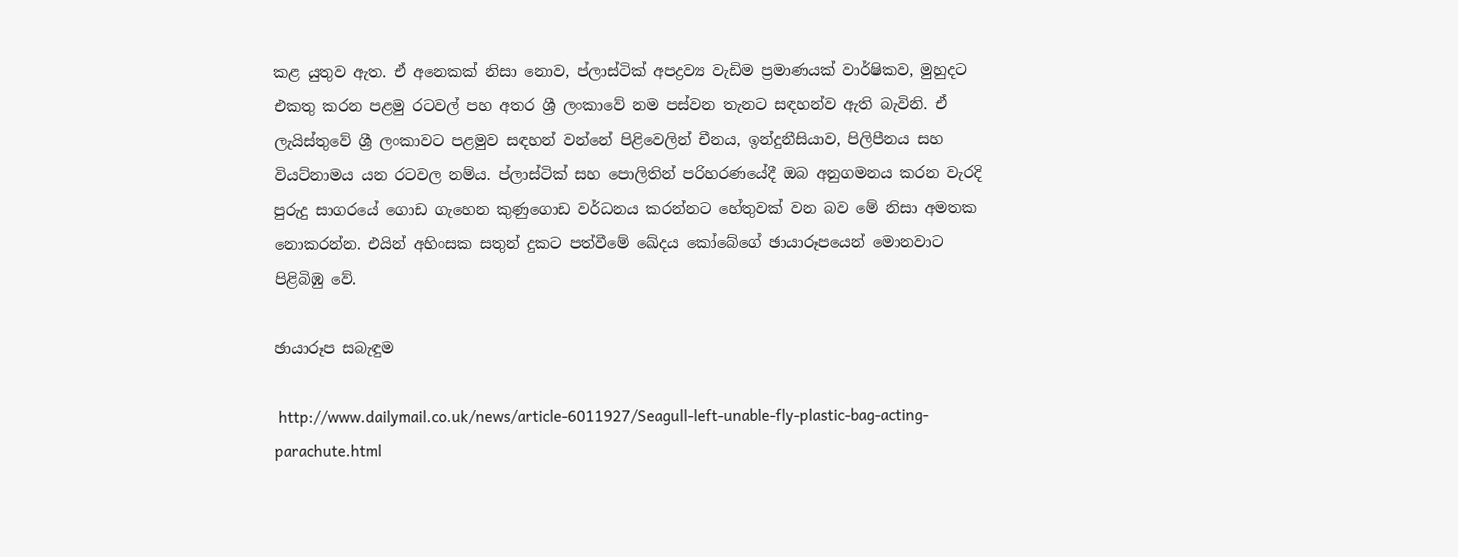කළ යුතුව ඇත. ඒ අනෙකක් නිසා නොව, ප්ලාස්ටික් අපද්‍රව්‍ය වැඩිම ප්‍රමාණයක් වාර්ෂිකව, මුහුදට එකතු කරන පළමු රටවල් පහ අතර ශ්‍රී ලංකාවේ නම පස්වන තැනට සඳහන්ව ඇති බැවිනි. ඒ ලැයිස්තුවේ ශ්‍රී ලංකාවට පළමුව සඳහන් වන්නේ පිළිවෙලින් චීනය, ඉන්දුනීසියාව, පිලිපීනය සහ වියට්නාමය යන රටවල නම්ය. ප්ලාස්ටික් සහ පොලිතින් පරිහරණයේදී ඔබ අනුගමනය කරන වැරදි පුරුදු සාගරයේ ගොඩ ගැහෙන කුණුගොඩ වර්ධනය කරන්නට හේතුවක් වන බව මේ නිසා අමතක නොකරන්න. එයින් අහිංසක සතුන් දුකට පත්වීමේ ඛේදය කෝබේගේ ඡායාරූපයෙන් මොනවාට පිළිබිඹු වේ.

ඡායාරූප සබැඳුම

 http://www.dailymail.co.uk/news/article-6011927/Seagull-left-unable-fly-plastic-bag-acting-parachute.html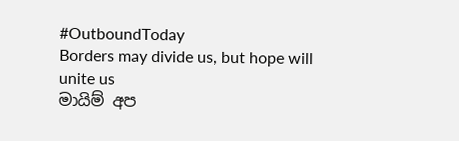#OutboundToday
Borders may divide us, but hope will unite us
මායිම් අප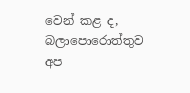වෙන් කළ ද, බලාපොරොත්තුව අප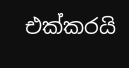එක්කරයි